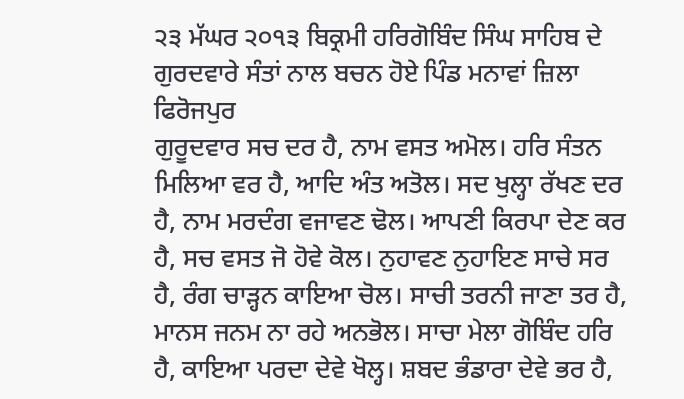੨੩ ਮੱਘਰ ੨੦੧੩ ਬਿਕ੍ਰਮੀ ਹਰਿਗੋਬਿੰਦ ਸਿੰਘ ਸਾਹਿਬ ਦੇ ਗੁਰਦਵਾਰੇ ਸੰਤਾਂ ਨਾਲ ਬਚਨ ਹੋਏ ਪਿੰਡ ਮਨਾਵਾਂ ਜ਼ਿਲਾ ਫਿਰੋਜਪੁਰ
ਗੁਰੂਦਵਾਰ ਸਚ ਦਰ ਹੈ, ਨਾਮ ਵਸਤ ਅਮੋਲ। ਹਰਿ ਸੰਤਨ ਮਿਲਿਆ ਵਰ ਹੈ, ਆਦਿ ਅੰਤ ਅਤੋਲ। ਸਦ ਖੁਲ੍ਹਾ ਰੱਖਣ ਦਰ ਹੈ, ਨਾਮ ਮਰਦੰਗ ਵਜਾਵਣ ਢੋਲ। ਆਪਣੀ ਕਿਰਪਾ ਦੇਣ ਕਰ ਹੈ, ਸਚ ਵਸਤ ਜੋ ਹੋਵੇ ਕੋਲ। ਨੁਹਾਵਣ ਨੁਹਾਇਣ ਸਾਚੇ ਸਰ ਹੈ, ਰੰਗ ਚਾੜ੍ਹਨ ਕਾਇਆ ਚੋਲ। ਸਾਚੀ ਤਰਨੀ ਜਾਣਾ ਤਰ ਹੈ, ਮਾਨਸ ਜਨਮ ਨਾ ਰਹੇ ਅਨਭੋਲ। ਸਾਚਾ ਮੇਲਾ ਗੋਬਿੰਦ ਹਰਿ ਹੈ, ਕਾਇਆ ਪਰਦਾ ਦੇਵੇ ਖੋਲ੍ਹ। ਸ਼ਬਦ ਭੰਡਾਰਾ ਦੇਵੇ ਭਰ ਹੈ,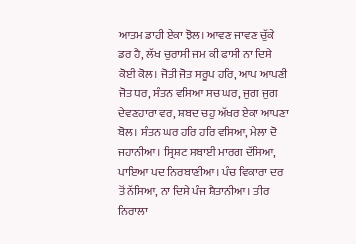ਆਤਮ ਡਾਹੀ ਏਕਾ ਝੋਲ। ਆਵਣ ਜਾਵਣ ਚੁੱਕੇ ਡਰ ਹੈ, ਲੱਖ ਚੁਰਾਸੀ ਜਮ ਕੀ ਫਾਸੀ ਨਾ ਦਿਸੇ ਕੋਈ ਕੋਲ। ਜੋਤੀ ਜੋਤ ਸਰੂਪ ਹਰਿ, ਆਪ ਆਪਣੀ ਜੋਤ ਧਰ, ਸੰਤਨ ਵਸਿਆ ਸਚ ਘਰ, ਜੁਗ ਜੁਗ ਦੇਵਣਹਾਰਾ ਵਰ, ਸ਼ਬਦ ਚਹੁ ਅੱਖਰ ਏਕਾ ਆਪਣਾ ਬੋਲ। ਸੰਤਨ ਘਰ ਹਰਿ ਹਰਿ ਵਸਿਆ, ਮੇਲਾ ਦੋ ਜਹਾਨੀਆ। ਸ੍ਰਿਸ਼ਟ ਸਬਾਈ ਮਾਰਗ ਦੱਸਿਆ, ਪਾਇਆ ਪਦ ਨਿਰਬਾਣੀਆ। ਪੰਚ ਵਿਕਾਰਾ ਦਰ ਤੋਂ ਨੱਸਿਆ, ਨਾ ਦਿਸੇ ਪੰਜ ਸ਼ੈਤਾਨੀਆ। ਤੀਰ ਨਿਰਾਲਾ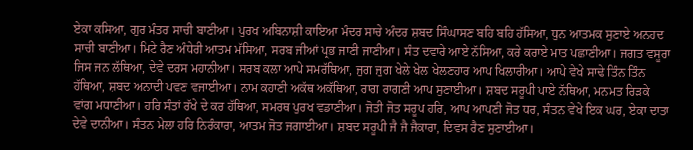ਏਕਾ ਕਸਿਆ, ਗੁਰ ਮੰਤਰ ਸਾਚੀ ਬਾਣੀਆ। ਪੁਰਖ ਅਬਿਨਾਸ਼ੀ ਕਾਇਆ ਮੰਦਰ ਸਾਚੇ ਅੰਦਰ ਸ਼ਬਦ ਸਿੰਘਾਸਣ ਬਹਿ ਬਹਿ ਹੱਸਿਆ, ਧੁਨ ਆਤਮਕ ਸੁਣਾਏ ਅਨਹਦ ਸਾਚੀ ਬਾਣੀਆ। ਮਿਟੇ ਰੈਣ ਅੰਧੇਰੀ ਆਤਮ ਮੱਸਿਆ, ਸਰਬ ਜੀਆਂ ਪ੍ਰਭ ਜਾਣੀ ਜਾਣੀਆ। ਸੰਤ ਦਵਾਰੇ ਆਏ ਨੱਸਿਆ, ਕਰੇ ਕਰਾਏ ਮਾਤ ਪਛਾਣੀਆ। ਜਗਤ ਵਸੂਰਾ ਜਿਸ ਜਨ ਲੱਥਿਆ, ਦੇਵੇ ਦਰਸ ਮਹਾਨੀਆ। ਸਰਬ ਕਲਾ ਆਪੇ ਸਮਰੱਥਿਆ, ਜੁਗ ਜੁਗ ਖੇਲੇ ਖੇਲ ਖੇਲਣਹਾਰ ਆਪ ਖਿਲਾਰੀਆ। ਆਪੇ ਵੇਖੇ ਸਾਢੇ ਤਿੰਨ ਤਿੰਨ ਹੱਥਿਆ, ਸ਼ਬਦ ਅਨਾਦੀ ਪਵਣ ਵਜਾਈਆ। ਨਾਮ ਕਹਾਣੀ ਅਕੱਥ ਅਕੱਥਿਆ, ਰਾਗ ਰਾਗਣੀ ਆਪ ਸੁਣਾਈਆ। ਸ਼ਬਦ ਸਰੂਪੀ ਪਾਏ ਨੱਥਿਆ, ਮਨਮਤ ਰਿੜਕੇ ਵਾਂਗ ਮਧਾਣੀਆ। ਹਰਿ ਸੰਤਾਂ ਰੱਖੇ ਦੇ ਕਰ ਹੱਥਿਆ, ਸਮਰਥ ਪੁਰਖ ਵਡਾਣੀਆ। ਜੋਤੀ ਜੋਤ ਸਰੂਪ ਹਰਿ, ਆਪ ਆਪਣੀ ਜੋਤ ਧਰ, ਸੰਤਨ ਵੇਖੇ ਇਕ ਘਰ, ਏਕਾ ਦਾਤਾ ਦੇਵੇ ਦਾਨੀਆ। ਸੰਤਨ ਮੇਲਾ ਹਰਿ ਨਿਰੰਕਾਰਾ, ਆਤਮ ਜੋਤ ਜਗਾਈਆ। ਸ਼ਬਦ ਸਰੂਪੀ ਜੈ ਜੈ ਜੈਕਾਰਾ, ਦਿਵਸ ਰੈਣ ਸੁਣਾਈਆ।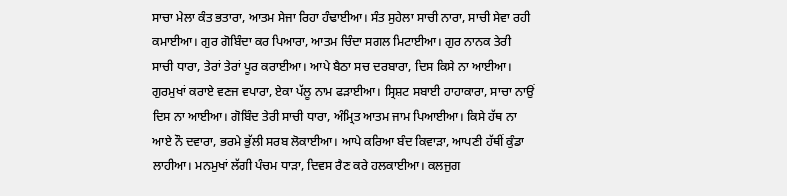ਸਾਚਾ ਮੇਲਾ ਕੰਤ ਭਤਾਰਾ, ਆਤਮ ਸੇਜਾ ਰਿਹਾ ਹੰਢਾਈਆ। ਸੰਤ ਸੁਹੇਲਾ ਸਾਚੀ ਨਾਰਾ, ਸਾਚੀ ਸੇਵਾ ਰਹੀ ਕਮਾਈਆ। ਗੁਰ ਗੋਬਿੰਦਾ ਕਰ ਪਿਆਰਾ, ਆਤਮ ਚਿੰਦਾ ਸਗਲ ਮਿਟਾਈਆ। ਗੁਰ ਨਾਨਕ ਤੇਰੀ ਸਾਚੀ ਧਾਰਾ, ਤੇਰਾਂ ਤੇਰਾਂ ਪੂਰ ਕਰਾਈਆ। ਆਪੇ ਬੈਠਾ ਸਚ ਦਰਬਾਰਾ, ਦਿਸ ਕਿਸੇ ਨਾ ਆਈਆ। ਗੁਰਮੁਖਾਂ ਕਰਾਏ ਵਣਜ ਵਪਾਰਾ, ਏਕਾ ਪੱਲੂ ਨਾਮ ਫੜਾਈਆ। ਸ੍ਰਿਸ਼ਟ ਸਬਾਈ ਹਾਹਾਕਾਰਾ, ਸਾਚਾ ਨਾਉਂ ਦਿਸ ਨਾ ਆਈਆ। ਗੋਬਿੰਦ ਤੇਰੀ ਸਾਚੀ ਧਾਰਾ, ਅੰਮ੍ਰਿਤ ਆਤਮ ਜਾਮ ਪਿਆਈਆ। ਕਿਸੇ ਹੱਥ ਨਾ ਆਏ ਨੌ ਦਵਾਰਾ, ਭਰਮੇ ਭੁੱਲੀ ਸਰਬ ਲੋਕਾਈਆ। ਆਪੇ ਕਰਿਆ ਬੰਦ ਕਿਵਾੜਾ, ਆਪਣੀ ਹੱਥੀਂ ਕੁੰਡਾ ਲਾਹੀਆ। ਮਨਮੁਖਾਂ ਲੱਗੀ ਪੰਚਮ ਧਾੜਾ, ਦਿਵਸ ਰੈਣ ਕਰੇ ਹਲਕਾਈਆ। ਕਲਜੁਗ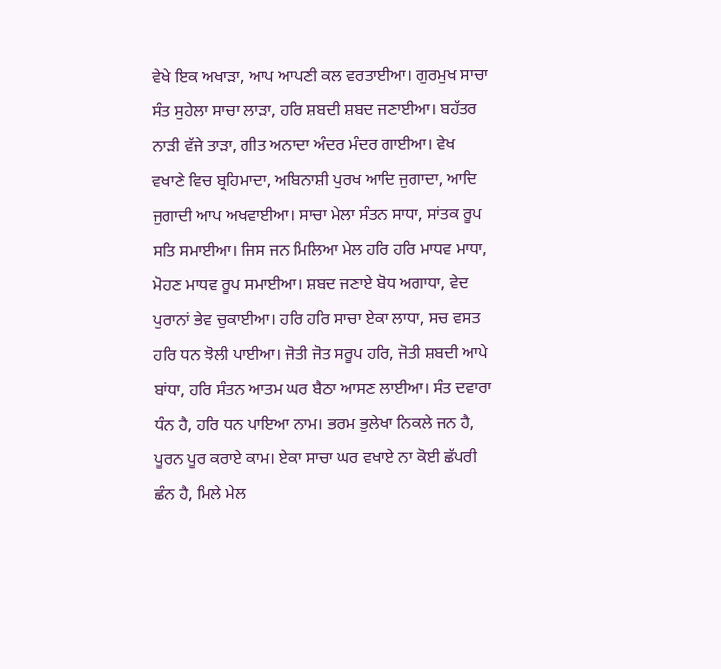ਵੇਖੇ ਇਕ ਅਖਾੜਾ, ਆਪ ਆਪਣੀ ਕਲ ਵਰਤਾਈਆ। ਗੁਰਮੁਖ ਸਾਚਾ ਸੰਤ ਸੁਹੇਲਾ ਸਾਚਾ ਲਾੜਾ, ਹਰਿ ਸ਼ਬਦੀ ਸ਼ਬਦ ਜਣਾਈਆ। ਬਹੱਤਰ ਨਾੜੀ ਵੱਜੇ ਤਾੜਾ, ਗੀਤ ਅਨਾਦਾ ਅੰਦਰ ਮੰਦਰ ਗਾਈਆ। ਵੇਖ ਵਖਾਣੇ ਵਿਚ ਬ੍ਰਹਿਮਾਦਾ, ਅਬਿਨਾਸ਼ੀ ਪੁਰਖ ਆਦਿ ਜੁਗਾਦਾ, ਆਦਿ ਜੁਗਾਦੀ ਆਪ ਅਖਵਾਈਆ। ਸਾਚਾ ਮੇਲਾ ਸੰਤਨ ਸਾਧਾ, ਸਾਂਤਕ ਰੂਪ ਸਤਿ ਸਮਾਈਆ। ਜਿਸ ਜਨ ਮਿਲਿਆ ਮੇਲ ਹਰਿ ਹਰਿ ਮਾਧਵ ਮਾਧਾ, ਮੋਹਣ ਮਾਧਵ ਰੂਪ ਸਮਾਈਆ। ਸ਼ਬਦ ਜਣਾਏ ਬੋਧ ਅਗਾਧਾ, ਵੇਦ ਪੁਰਾਨਾਂ ਭੇਵ ਚੁਕਾਈਆ। ਹਰਿ ਹਰਿ ਸਾਚਾ ਏਕਾ ਲਾਧਾ, ਸਚ ਵਸਤ ਹਰਿ ਧਨ ਝੋਲੀ ਪਾਈਆ। ਜੋਤੀ ਜੋਤ ਸਰੂਪ ਹਰਿ, ਜੋਤੀ ਸ਼ਬਦੀ ਆਪੇ ਬਾਂਧਾ, ਹਰਿ ਸੰਤਨ ਆਤਮ ਘਰ ਬੈਠਾ ਆਸਣ ਲਾਈਆ। ਸੰਤ ਦਵਾਰਾ ਧੰਨ ਹੈ, ਹਰਿ ਧਨ ਪਾਇਆ ਨਾਮ। ਭਰਮ ਭੁਲੇਖਾ ਨਿਕਲੇ ਜਨ ਹੈ, ਪੂਰਨ ਪੂਰ ਕਰਾਏ ਕਾਮ। ਏਕਾ ਸਾਚਾ ਘਰ ਵਖਾਏ ਨਾ ਕੋਈ ਛੱਪਰੀ ਛੰਨ ਹੈ, ਮਿਲੇ ਮੇਲ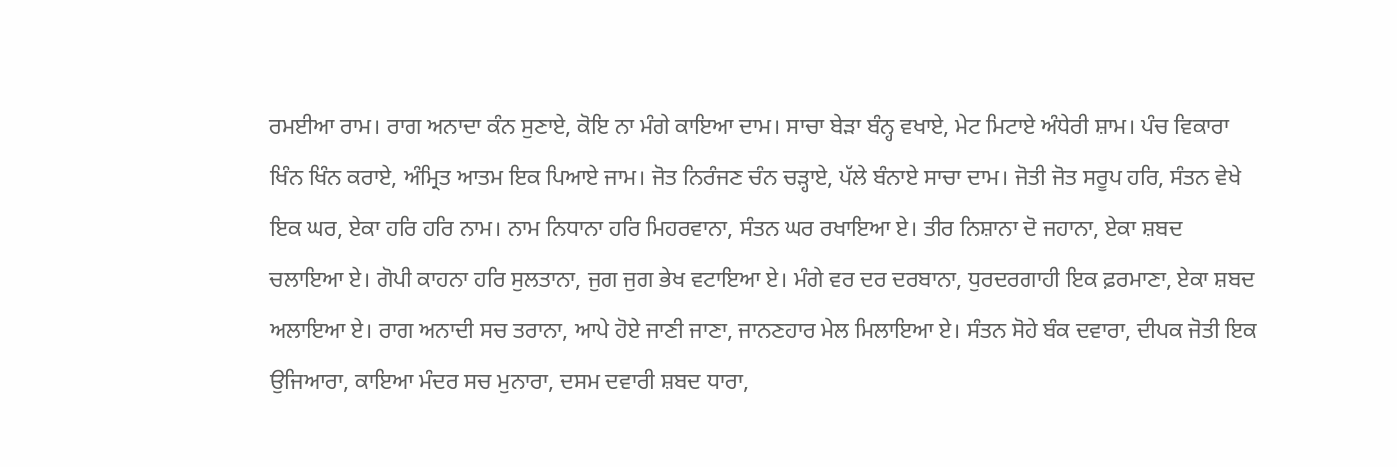ਰਮਈਆ ਰਾਮ। ਰਾਗ ਅਨਾਦਾ ਕੰਨ ਸੁਣਾਏ, ਕੋਇ ਨਾ ਮੰਗੇ ਕਾਇਆ ਦਾਮ। ਸਾਚਾ ਬੇੜਾ ਬੰਨ੍ਹ ਵਖਾਏ, ਮੇਟ ਮਿਟਾਏ ਅੰਧੇਰੀ ਸ਼ਾਮ। ਪੰਚ ਵਿਕਾਰਾ ਖਿੰਨ ਖਿੰਨ ਕਰਾਏ, ਅੰਮ੍ਰਿਤ ਆਤਮ ਇਕ ਪਿਆਏ ਜਾਮ। ਜੋਤ ਨਿਰੰਜਣ ਚੰਨ ਚੜ੍ਹਾਏ, ਪੱਲੇ ਬੰਨਾਏ ਸਾਚਾ ਦਾਮ। ਜੋਤੀ ਜੋਤ ਸਰੂਪ ਹਰਿ, ਸੰਤਨ ਵੇਖੇ ਇਕ ਘਰ, ਏਕਾ ਹਰਿ ਹਰਿ ਨਾਮ। ਨਾਮ ਨਿਧਾਨਾ ਹਰਿ ਮਿਹਰਵਾਨਾ, ਸੰਤਨ ਘਰ ਰਖਾਇਆ ਏ। ਤੀਰ ਨਿਸ਼ਾਨਾ ਦੋ ਜਹਾਨਾ, ਏਕਾ ਸ਼ਬਦ ਚਲਾਇਆ ਏ। ਗੋਪੀ ਕਾਹਨਾ ਹਰਿ ਸੁਲਤਾਨਾ, ਜੁਗ ਜੁਗ ਭੇਖ ਵਟਾਇਆ ਏ। ਮੰਗੇ ਵਰ ਦਰ ਦਰਬਾਨਾ, ਧੁਰਦਰਗਾਹੀ ਇਕ ਫ਼ਰਮਾਣਾ, ਏਕਾ ਸ਼ਬਦ ਅਲਾਇਆ ਏ। ਰਾਗ ਅਨਾਦੀ ਸਚ ਤਰਾਨਾ, ਆਪੇ ਹੋਏ ਜਾਣੀ ਜਾਣਾ, ਜਾਨਣਹਾਰ ਮੇਲ ਮਿਲਾਇਆ ਏ। ਸੰਤਨ ਸੋਹੇ ਬੰਕ ਦਵਾਰਾ, ਦੀਪਕ ਜੋਤੀ ਇਕ ਉਜਿਆਰਾ, ਕਾਇਆ ਮੰਦਰ ਸਚ ਮੁਨਾਰਾ, ਦਸਮ ਦਵਾਰੀ ਸ਼ਬਦ ਧਾਰਾ,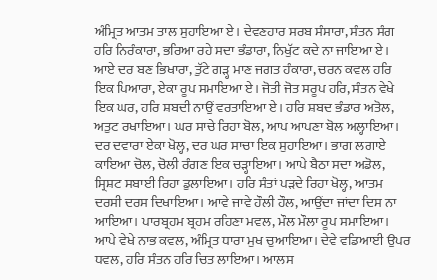ਅੰਮ੍ਰਿਤ ਆਤਮ ਤਾਲ ਸੁਹਾਇਆ ਏ। ਦੇਵਣਹਾਰ ਸਰਬ ਸੰਸਾਰਾ, ਸੰਤਨ ਸੰਗ ਹਰਿ ਨਿਰੰਕਾਰਾ, ਭਰਿਆ ਰਹੇ ਸਦਾ ਭੰਡਾਰਾ, ਨਿਖੁੱਟ ਕਦੇ ਨਾ ਜਾਇਆ ਏ। ਆਏ ਦਰ ਬਣ ਭਿਖਾਰਾ, ਤੁੱਟੇ ਗੜ੍ਹ ਮਾਣ ਜਗਤ ਹੰਕਾਰਾ, ਚਰਨ ਕਵਲ ਹਰਿ ਇਕ ਪਿਆਰਾ, ਏਕਾ ਰੂਪ ਸਮਾਇਆ ਏ। ਜੋਤੀ ਜੋਤ ਸਰੂਪ ਹਰਿ, ਸੰਤਨ ਵੇਖੇ ਇਕ ਘਰ, ਹਰਿ ਸ਼ਬਦੀ ਨਾਉਂ ਵਰਤਾਇਆ ਏ। ਹਰਿ ਸ਼ਬਦ ਭੰਡਾਰ ਅਤੋਲ, ਅਤੁਟ ਰਖਾਇਆ। ਘਰ ਸਾਚੇ ਰਿਹਾ ਬੋਲ, ਆਪ ਆਪਣਾ ਬੋਲ ਅਲ੍ਹਾਇਆ। ਦਰ ਦਵਾਰਾ ਏਕਾ ਖੋਲ੍ਹ, ਦਰ ਘਰ ਸਾਚਾ ਇਕ ਸੁਹਾਇਆ। ਭਾਗ ਲਗਾਏ ਕਾਇਆ ਚੋਲ, ਚੋਲੀ ਰੰਗਣ ਇਕ ਚੜ੍ਹਾਇਆ। ਆਪੇ ਬੈਠਾ ਸਦਾ ਅਡੋਲ, ਸ੍ਰਿਸ਼ਟ ਸਬਾਈ ਰਿਹਾ ਡੁਲਾਇਆ। ਹਰਿ ਸੰਤਾਂ ਪੜਦੇ ਰਿਹਾ ਖੋਲ੍ਹ, ਆਤਮ ਦਰਸੀ ਦਰਸ ਦਿਖਾਇਆ। ਆਵੇ ਜਾਵੇ ਹੌਲੀ ਹੌਲ, ਆਉਂਦਾ ਜਾਂਦਾ ਦਿਸ ਨਾ ਆਇਆ। ਪਾਰਬ੍ਰਹਮ ਬ੍ਰਹਮ ਰਹਿਣਾ ਮਵਲ, ਮੌਲ ਮੌਲਾ ਰੂਪ ਸਮਾਇਆ। ਆਪੇ ਵੇਖੇ ਨਾਭ ਕਵਲ, ਅੰਮ੍ਰਿਤ ਧਾਰਾ ਮੁਖ ਚੁਆਇਆ। ਦੇਵੇ ਵਡਿਆਈ ਉਪਰ ਧਵਲ, ਹਰਿ ਸੰਤਨ ਹਰਿ ਚਿਤ ਲਾਇਆ। ਆਲਸ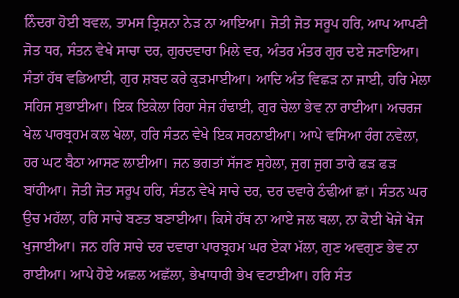ਨਿੰਦਰਾ ਹੋਈ ਬਵਲ, ਤਾਮਸ ਤ੍ਰਿਸ਼ਨਾ ਨੇੜ ਨਾ ਆਇਆ। ਜੋਤੀ ਜੋਤ ਸਰੂਪ ਹਰਿ, ਆਪ ਆਪਣੀ ਜੋਤ ਧਰ, ਸੰਤਨ ਵੇਖੇ ਸਾਚਾ ਦਰ, ਗੁਰਦਵਾਰਾ ਮਿਲੇ ਵਰ, ਅੰਤਰ ਮੰਤਰ ਗੁਰ ਦਏ ਜਣਾਇਆ। ਸੰਤਾਂ ਹੱਥ ਵਡਿਆਈ, ਗੁਰ ਸ਼ਬਦ ਕਰੇ ਕੁੜਮਾਈਆ। ਆਦਿ ਅੰਤ ਵਿਛੜ ਨਾ ਜਾਈ, ਹਰਿ ਮੇਲਾ ਸਹਿਜ ਸੁਭਾਈਆ। ਇਕ ਇਕੇਲਾ ਰਿਹਾ ਸੇਜ ਹੰਢਾਈ, ਗੁਰ ਚੇਲਾ ਭੇਵ ਨਾ ਰਾਈਆ। ਅਚਰਜ ਖੇਲ ਪਾਰਬ੍ਰਹਮ ਕਲ ਖੇਲਾ, ਹਰਿ ਸੰਤਨ ਵੇਖੇ ਇਕ ਸਰਨਾਈਆ। ਆਪੇ ਵਸਿਆ ਰੰਗ ਨਵੇਲਾ, ਹਰ ਘਟ ਬੈਠਾ ਆਸਣ ਲਾਈਆ। ਜਨ ਭਗਤਾਂ ਸੱਜਣ ਸੁਹੇਲਾ, ਜੁਗ ਜੁਗ ਤਾਰੇ ਫੜ ਫੜ ਬਾਂਹੀਆ। ਜੋਤੀ ਜੋਤ ਸਰੂਪ ਹਰਿ, ਸੰਤਨ ਵੇਖੇ ਸਾਚੇ ਦਰ, ਦਰ ਦਵਾਰੇ ਠੰਢੀਆਂ ਛਾਂ। ਸੰਤਨ ਘਰ ਉਚ ਮਹੱਲਾ, ਹਰਿ ਸਾਚੇ ਬਣਤ ਬਣਾਈਆ। ਕਿਸੇ ਹੱਥ ਨਾ ਆਏ ਜਲ ਥਲਾ, ਨਾ ਕੋਈ ਖੋਜੇ ਖੋਜ ਖੁਜਾਈਆ। ਜਨ ਹਰਿ ਸਾਚੇ ਦਰ ਦਵਾਰਾ ਪਾਰਬ੍ਰਹਮ ਘਰ ਏਕਾ ਮੱਲਾ, ਗੁਣ ਅਵਗੁਣ ਭੇਵ ਨਾ ਰਾਈਆ। ਆਪੇ ਹੋਏ ਅਛਲ ਅਛੱਲਾ, ਭੇਖਾਧਾਰੀ ਭੇਖ ਵਟਾਈਆ। ਹਰਿ ਸੰਤ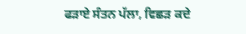ਫੜਾਏ ਸੰਤਨ ਪੱਲਾ, ਵਿਛੜ ਕਦੇ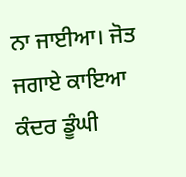ਨਾ ਜਾਈਆ। ਜੋਤ ਜਗਾਏ ਕਾਇਆ ਕੰਦਰ ਡੂੰਘੀ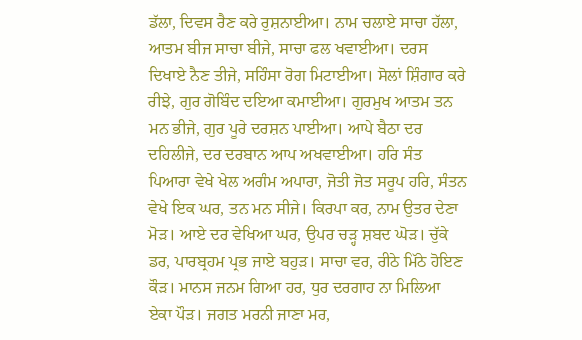ਡੱਲਾ, ਦਿਵਸ ਰੈਣ ਕਰੇ ਰੁਸ਼ਨਾਈਆ। ਨਾਮ ਚਲਾਏ ਸਾਚਾ ਹੱਲਾ, ਆਤਮ ਬੀਜ ਸਾਚਾ ਬੀਜੇ, ਸਾਚਾ ਫਲ ਖਵਾਈਆ। ਦਰਸ ਦਿਖਾਏ ਨੈਣ ਤੀਜੇ, ਸਹਿੰਸਾ ਰੋਗ ਮਿਟਾਈਆ। ਸੋਲਾਂ ਸ਼ਿੰਗਾਰ ਕਰੇ ਰੀਝੇ, ਗੁਰ ਗੋਬਿੰਦ ਦਇਆ ਕਮਾਈਆ। ਗੁਰਮੁਖ ਆਤਮ ਤਨ ਮਨ ਭੀਜੇ, ਗੁਰ ਪੂਰੇ ਦਰਸ਼ਨ ਪਾਈਆ। ਆਪੇ ਬੈਠਾ ਦਰ ਦਹਿਲੀਜੇ, ਦਰ ਦਰਬਾਨ ਆਪ ਅਖਵਾਈਆ। ਹਰਿ ਸੰਤ ਪਿਆਰਾ ਵੇਖੇ ਖੇਲ ਅਗੰਮ ਅਪਾਰਾ, ਜੋਤੀ ਜੋਤ ਸਰੂਪ ਹਰਿ, ਸੰਤਨ ਵੇਖੇ ਇਕ ਘਰ, ਤਨ ਮਨ ਸੀਜੇ। ਕਿਰਪਾ ਕਰ, ਨਾਮ ਉਤਰ ਦੇਣਾ ਮੋੜ। ਆਏ ਦਰ ਵੇਖਿਆ ਘਰ, ਉਪਰ ਚੜ੍ਹ ਸ਼ਬਦ ਘੋੜ। ਚੁੱਕੇ ਡਰ, ਪਾਰਬ੍ਰਹਮ ਪ੍ਰਭ ਜਾਏ ਬਹੁੜ। ਸਾਚਾ ਵਰ, ਰੀਠੇ ਮਿੱਠੇ ਹੋਇਣ ਕੌੜ। ਮਾਨਸ ਜਨਮ ਗਿਆ ਹਰ, ਧੁਰ ਦਰਗਾਹ ਨਾ ਮਿਲਿਆ ਏਕਾ ਪੌੜ। ਜਗਤ ਮਰਨੀ ਜਾਣਾ ਮਰ,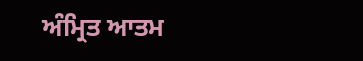ਅੰਮ੍ਰਿਤ ਆਤਮ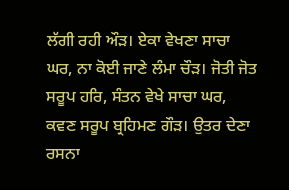ਲੱਗੀ ਰਹੀ ਔੜ। ਏਕਾ ਵੇਖਣਾ ਸਾਚਾ ਘਰ, ਨਾ ਕੋਈ ਜਾਣੇ ਲੰਮਾ ਚੌੜ। ਜੋਤੀ ਜੋਤ ਸਰੂਪ ਹਰਿ, ਸੰਤਨ ਵੇਖੇ ਸਾਚਾ ਘਰ, ਕਵਣ ਸਰੂਪ ਬ੍ਰਹਿਮਣ ਗੌੜ। ਉਤਰ ਦੇਣਾ ਰਸਨਾ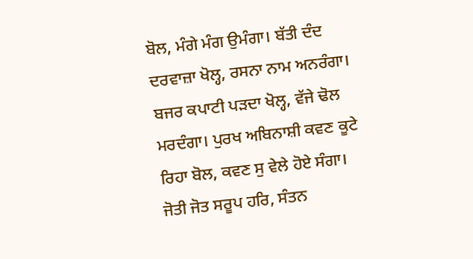ਬੋਲ, ਮੰਗੇ ਮੰਗ ਉਮੰਗਾ। ਬੱਤੀ ਦੰਦ ਦਰਵਾਜ਼ਾ ਖੋਲ੍ਹ, ਰਸਨਾ ਨਾਮ ਅਨਰੰਗਾ। ਬਜਰ ਕਪਾਟੀ ਪੜਦਾ ਖੋਲ੍ਹ, ਵੱਜੇ ਢੋਲ ਮਰਦੰਗਾ। ਪੁਰਖ ਅਬਿਨਾਸ਼ੀ ਕਵਣ ਕੂਟੇ ਰਿਹਾ ਬੋਲ, ਕਵਣ ਸੁ ਵੇਲੇ ਹੋਏ ਸੰਗਾ। ਜੋਤੀ ਜੋਤ ਸਰੂਪ ਹਰਿ, ਸੰਤਨ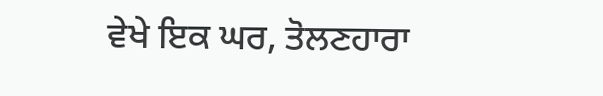ਵੇਖੇ ਇਕ ਘਰ, ਤੋਲਣਹਾਰਾ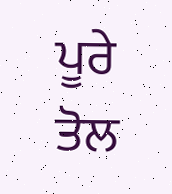ਪੂਰੇ ਤੋਲ